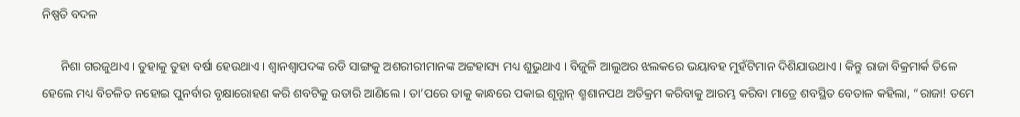ନିଷ୍ପତି ବଦଳ

      ନିଶା ଗରଜୁଥାଏ । ତୁହାକୁ ତୁହା ବର୍ଷା ହେଉଥାଏ । ଶ୍ୱାନଶ୍ୱାପଦଙ୍କ ରଡି ସାଙ୍ଗକୁ ଅଶରୀରୀମାନଙ୍କ ଅଟ୍ଟହାସ୍ୟ ମଧ୍ୟ ଶୁଭୁଥାଏ । ବିଜୁଳି ଆଲୁଅର ଝଲକରେ ଭୟାବହ ମୁହଁଟିମାନ ଦିଶିଯାଉଥାଏ । କିନ୍ତୁ ରାଜା ବିକ୍ରମାର୍କ ତିଳେ ହେଲେ ମଧ୍ୟ ବିଚଳିତ ନହୋଇ ପୁନର୍ବାର ବୃକ୍ଷାରୋହଣ କରି ଶବଟିକୁ ଉତାରି ଆଣିଲେ । ତା’ପରେ ତାକୁ କାନ୍ଧରେ ପକାଇ ଶୂନ୍ଶାନ୍ ଶ୍ମଶାନପଥ ଅତିକ୍ରମ କରିବାକୁ ଆରମ୍ଭ କରିବା ମାତ୍ରେ ଶବସ୍ଥିତ ବେତାଳ କହିଲା, “ରାଜା! ତମେ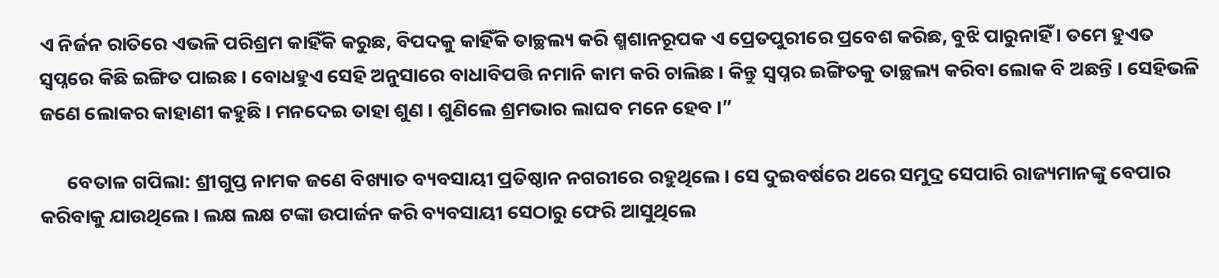ଏ ନିର୍ଜନ ରାତିରେ ଏଭଳି ପରିଶ୍ରମ କାହିଁକି କରୁଛ, ବିପଦକୁ କାହିଁକି ତାଚ୍ଛଲ୍ୟ କରି ଶ୍ମଶାନରୂପକ ଏ ପ୍ରେତପୁରୀରେ ପ୍ରବେଶ କରିଛ, ବୁଝି ପାରୁନାହିଁ । ତମେ ହୁଏତ ସ୍ୱପ୍ନରେ କିଛି ଇଙ୍ଗିତ ପାଇଛ । ବୋଧହୁଏ ସେହି ଅନୁସାରେ ବାଧାବିପତ୍ତି ନମାନି କାମ କରି ଚାଲିଛ । କିନ୍ତୁ ସ୍ୱପ୍ନର ଇଙ୍ଗିତକୁ ତାଚ୍ଛଲ୍ୟ କରିବା ଲୋକ ବି ଅଛନ୍ତି । ସେହିଭଳି ଜଣେ ଲୋକର କାହାଣୀ କହୁଛି । ମନଦେଇ ତାହା ଶୁଣ । ଶୁଣିଲେ ଶ୍ରମଭାର ଲାଘବ ମନେ ହେବ ।”

      ବେତାଳ ଗପିଲା: ଶ୍ରୀଗୁପ୍ତ ନାମକ ଜଣେ ବିଖ୍ୟାତ ବ୍ୟବସାୟୀ ପ୍ରତିଷ୍ଠାନ ନଗରୀରେ ରହୁଥିଲେ । ସେ ଦୁଇବର୍ଷରେ ଥରେ ସମୁଦ୍ର ସେପାରି ରାଜ୍ୟମାନଙ୍କୁ ବେପାର କରିବାକୁ ଯାଉଥିଲେ । ଲକ୍ଷ ଲକ୍ଷ ଟଙ୍କା ଉପାର୍ଜନ କରି ବ୍ୟବସାୟୀ ସେଠାରୁ ଫେରି ଆସୁଥିଲେ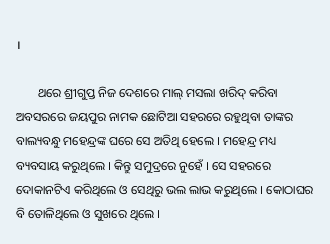।

       ଥରେ ଶ୍ରୀଗୁପ୍ତ ନିଜ ଦେଶରେ ମାଲ୍ ମସଲା ଖରିଦ୍ କରିବା ଅବସରରେ ଜୟପୁର ନାମକ ଛୋଟିଆ ସହରରେ ରହୁଥିବା ତାଙ୍କର ବାଲ୍ୟବନ୍ଧୁ ମହେନ୍ଦ୍ରଙ୍କ ଘରେ ସେ ଅତିଥି ହେଲେ । ମହେନ୍ଦ୍ର ମଧ୍ୟ ବ୍ୟବସାୟ କରୁଥିଲେ । କିନ୍ତୁ ସମୁଦ୍ରରେ ନୁହେଁ । ସେ ସହରରେ ଦୋକାନଟିଏ କରିଥିଲେ ଓ ସେଥିରୁ ଭଲ ଲାଭ କରୁଥିଲେ । କୋଠାଘର ବି ତୋଳିଥିଲେ ଓ ସୁଖରେ ଥିଲେ ।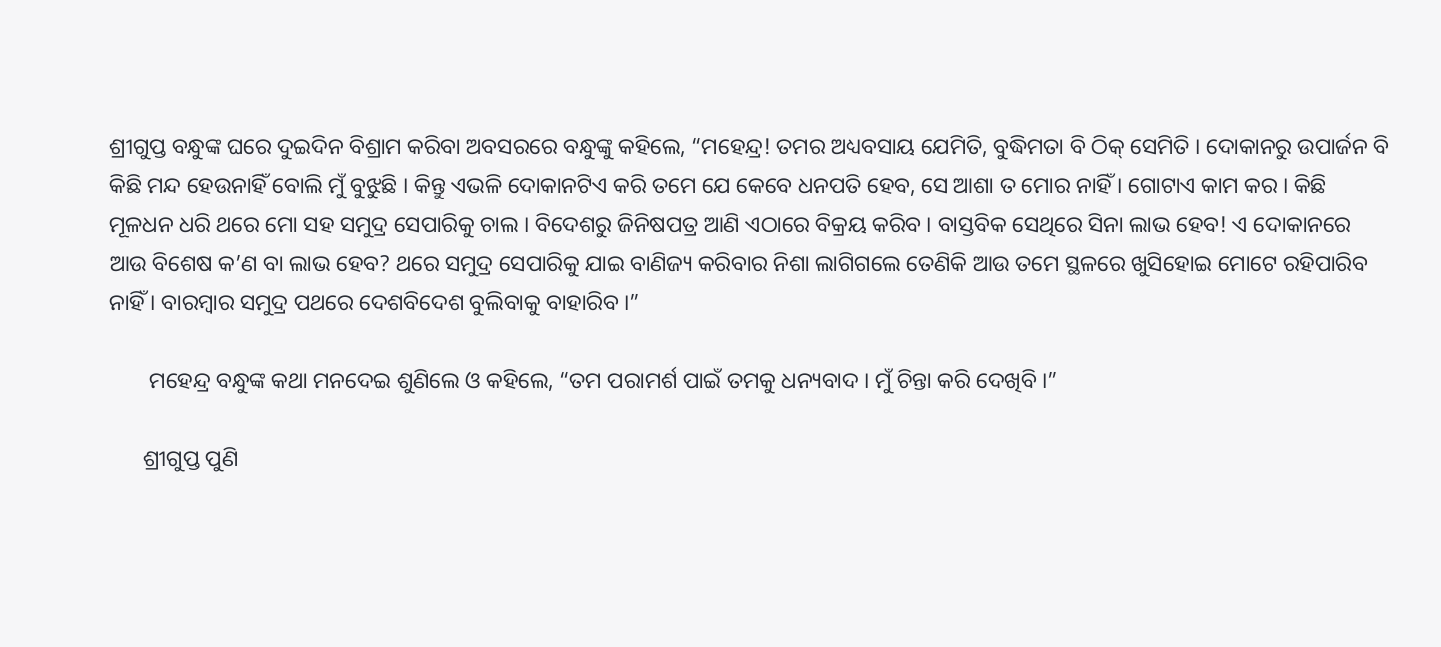ଶ୍ରୀଗୁପ୍ତ ବନ୍ଧୁଙ୍କ ଘରେ ଦୁଇଦିନ ବିଶ୍ରାମ କରିବା ଅବସରରେ ବନ୍ଧୁଙ୍କୁ କହିଲେ, “ମହେନ୍ଦ୍ର! ତମର ଅଧ୍ୟବସାୟ ଯେମିତି, ବୁଦ୍ଧିମତା ବି ଠିକ୍ ସେମିତି । ଦୋକାନରୁ ଉପାର୍ଜନ ବି କିଛି ମନ୍ଦ ହେଉନାହିଁ ବୋଲି ମୁଁ ବୁଝୁଛି । କିନ୍ତୁ ଏଭଳି ଦୋକାନଟିଏ କରି ତମେ ଯେ କେବେ ଧନପତି ହେବ, ସେ ଆଶା ତ ମୋର ନାହିଁ । ଗୋଟାଏ କାମ କର । କିଛି ମୂଳଧନ ଧରି ଥରେ ମୋ ସହ ସମୁଦ୍ର ସେପାରିକୁ ଚାଲ । ବିଦେଶରୁ ଜିନିଷପତ୍ର ଆଣି ଏଠାରେ ବିକ୍ରୟ କରିବ । ବାସ୍ତବିକ ସେଥିରେ ସିନା ଲାଭ ହେବ! ଏ ଦୋକାନରେ ଆଉ ବିଶେଷ କ’ଣ ବା ଲାଭ ହେବ? ଥରେ ସମୁଦ୍ର ସେପାରିକୁ ଯାଇ ବାଣିଜ୍ୟ କରିବାର ନିଶା ଲାଗିଗଲେ ତେଣିକି ଆଉ ତମେ ସ୍ଥଳରେ ଖୁସିହୋଇ ମୋଟେ ରହିପାରିବ ନାହିଁ । ବାରମ୍ବାର ସମୁଦ୍ର ପଥରେ ଦେଶବିଦେଶ ବୁଲିବାକୁ ବାହାରିବ ।”

       ମହେନ୍ଦ୍ର ବନ୍ଧୁଙ୍କ କଥା ମନଦେଇ ଶୁଣିଲେ ଓ କହିଲେ, “ତମ ପରାମର୍ଶ ପାଇଁ ତମକୁ ଧନ୍ୟବାଦ । ମୁଁ ଚିନ୍ତା କରି ଦେଖିବି ।”

      ଶ୍ରୀଗୁପ୍ତ ପୁଣି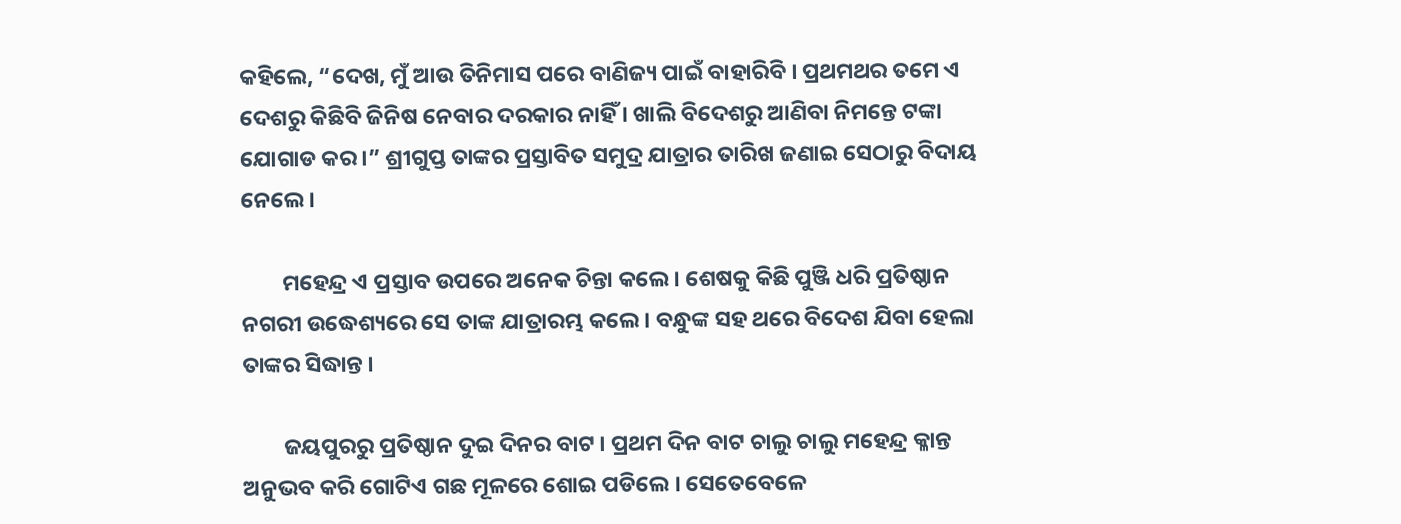କହିଲେ, “ଦେଖ, ମୁଁ ଆଉ ତିନିମାସ ପରେ ବାଣିଜ୍ୟ ପାଇଁ ବାହାରିବି । ପ୍ରଥମଥର ତମେ ଏ ଦେଶରୁ କିଛିବି ଜିନିଷ ନେବାର ଦରକାର ନାହିଁ । ଖାଲି ବିଦେଶରୁ ଆଣିବା ନିମନ୍ତେ ଟଙ୍କା ଯୋଗାଡ କର ।” ଶ୍ରୀଗୁପ୍ତ ତାଙ୍କର ପ୍ରସ୍ତାବିତ ସମୁଦ୍ର ଯାତ୍ରାର ତାରିଖ ଜଣାଇ ସେଠାରୁ ବିଦାୟ ନେଲେ ।

        ମହେନ୍ଦ୍ର ଏ ପ୍ରସ୍ତାବ ଉପରେ ଅନେକ ଚିନ୍ତା କଲେ । ଶେଷକୁ କିଛି ପୁଞ୍ଜି ଧରି ପ୍ରତିଷ୍ଠାନ ନଗରୀ ଉଦ୍ଧେଶ୍ୟରେ ସେ ତାଙ୍କ ଯାତ୍ରାରମ୍ଭ କଲେ । ବନ୍ଧୁଙ୍କ ସହ ଥରେ ବିଦେଶ ଯିବା ହେଲା ତାଙ୍କର ସିଦ୍ଧାନ୍ତ ।

        ଜୟପୁରରୁ ପ୍ରତିଷ୍ଠାନ ଦୁଇ ଦିନର ବାଟ । ପ୍ରଥମ ଦିନ ବାଟ ଚାଲୁ ଚାଲୁ ମହେନ୍ଦ୍ର କ୍ଳାନ୍ତ ଅନୁଭବ କରି ଗୋଟିଏ ଗଛ ମୂଳରେ ଶୋଇ ପଡିଲେ । ସେତେବେଳେ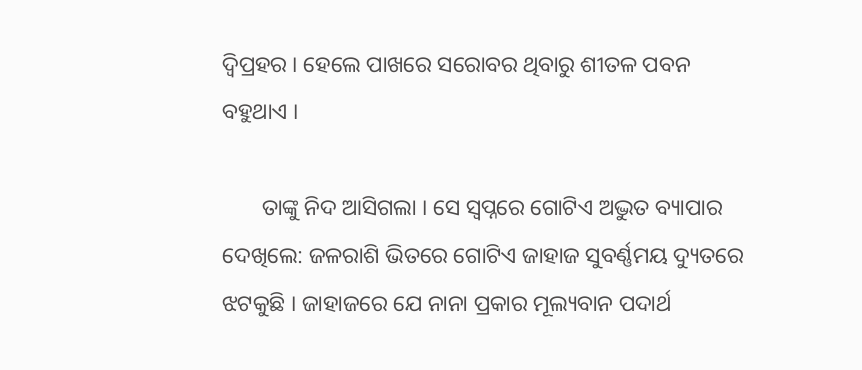ଦ୍ୱିପ୍ରହର । ହେଲେ ପାଖରେ ସରୋବର ଥିବାରୁ ଶୀତଳ ପବନ ବହୁଥାଏ ।

       ତାଙ୍କୁ ନିଦ ଆସିଗଲା । ସେ ସ୍ୱପ୍ନରେ ଗୋଟିଏ ଅଦ୍ଭୁତ ବ୍ୟାପାର ଦେଖିଲେ: ଜଳରାଶି ଭିତରେ ଗୋଟିଏ ଜାହାଜ ସୁବର୍ଣ୍ଣମୟ ଦ୍ୟୁତରେ ଝଟକୁଛି । ଜାହାଜରେ ଯେ ନାନା ପ୍ରକାର ମୂଲ୍ୟବାନ ପଦାର୍ଥ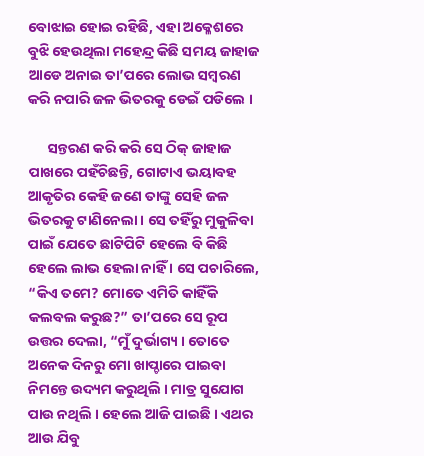ବୋଝାଇ ହୋଇ ରହିଛି, ଏହା ଅକ୍ଳେଶରେ ବୁଝି ହେଉଥିଲା ମହେନ୍ଦ୍ର କିଛି ସମୟ ଜାହାଜ ଆଡେ ଅନାଇ ତା’ପରେ ଲୋଭ ସମ୍ବରଣ କରି ନପାରି ଜଳ ଭିତରକୁ ଡେଇଁ ପଡିଲେ ।

      ସନ୍ତରଣ କରି କରି ସେ ଠିକ୍ ଜାହାଜ ପାଖରେ ପହଁଚିଛନ୍ତି, ଗୋଟାଏ ଭୟାବହ ଆକୃତିର କେହି ଜଣେ ତାଙ୍କୁ ସେହି ଜଳ ଭିତରକୁ ଟାଣିନେଲା । ସେ ତହିଁରୁ ମୁକୁଳିବା ପାଇଁ ଯେତେ ଛାଟିପିଟି ହେଲେ ବି କିଛି ହେଲେ ଲାଭ ହେଲା ନାହିଁ । ସେ ପଚାରିଲେ, “କିଏ ତମେ? ମୋତେ ଏମିତି କାହିଁକି କଲବଲ କରୁଛ?” ତା’ପରେ ସେ ରୂପ ଉତ୍ତର ଦେଲା, “ମୁଁ ଦୁର୍ଭାଗ୍ୟ । ତୋତେ ଅନେକ ଦିନରୁ ମୋ ଖାପ୍ଚାରେ ପାଇବା ନିମନ୍ତେ ଉଦ୍ୟମ କରୁଥିଲି । ମାତ୍ର ସୁଯୋଗ ପାଉ ନଥିଲି । ହେଲେ ଆଜି ପାଇଛି । ଏଥର ଆଉ ଯିବୁ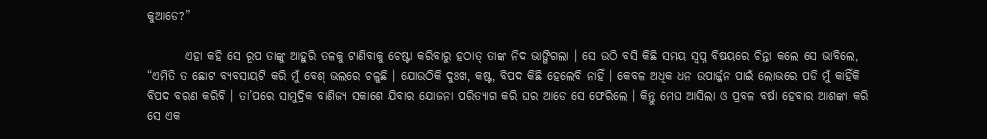କୁଆଡେ?”

        ଏହା କହି ସେ ରୂପ ତାଙ୍କୁ ଆହୁରି ତଳକୁ ଟାଣିବାକୁ ଚେଷ୍ଟା କରିବାରୁ ହଠାତ୍ ତାଙ୍କ ନିଦ ଭାଙ୍ଗିଗଲା । ସେ ଉଠି ବସି କିଛି ସମୟ ସ୍ୱପ୍ନ ବିଷୟରେ ଚିନ୍ତା କଲେ ସେ ଭାବିଲେ, “ଏମିତି ତ ଛୋଟ ବ୍ୟବସାୟଟି କରି ମୁଁ ବେଶ୍ ଭଲରେ ଚଳୁଛି । ଯୋଉଠିକି ଦୁଃଖ, କଷ୍ଟ, ବିପଦ କିଛି ହେଲେବି ନାହିଁ । କେବଳ ଅଧିକ ଧନ ଉପାର୍ଜ୍ଜନ ପାଇଁ ଲୋଭରେ ପଡି ମୁଁ କାହିଁକି ବିପଦ ବରଣ କରିବି । ତା’ପରେ ସାମୁଦ୍ରିକ ବାଣିଜ୍ୟ ସକାଶେ ଯିବାର ଯୋଜନା ପରିତ୍ୟାଗ କରି ଘର ଆଡେ ସେ ଫେରିଲେ । କିନ୍ତୁ ମେଘ ଆସିଲା ଓ ପ୍ରବଳ ବର୍ଷା ହେବାର ଆଶଙ୍କା କରି ସେ ଏକ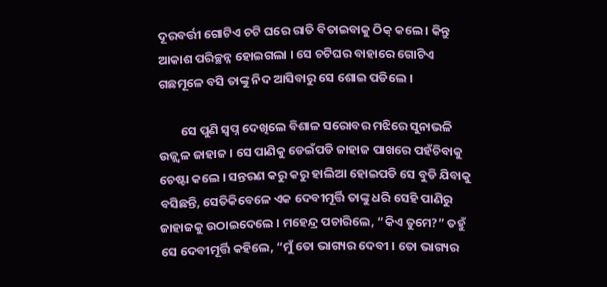ଦୂରବର୍ତ୍ତୀ ଗୋଟିଏ ଚଟି ଘରେ ରାତି ବିତାଇବାକୁ ଠିକ୍ କଲେ । କିନ୍ତୁ ଆକାଶ ପରିଚ୍ଛନ୍ନ ହୋଇଗଲା । ସେ ଚଟିଘର ବାହାରେ ଗୋଟିଏ ଗଛମୂଳେ ବସି ତାଙ୍କୁ ନିଦ ଆସିବାରୁ ସେ ଶୋଇ ପଡିଲେ ।

        ସେ ପୁଣି ସ୍ୱପ୍ନ ଦେଖିଲେ ବିଶାଳ ସରୋବର ମଝିରେ ସୁନାଭଳି ଉଜ୍ଜ୍ୱଳ ଜାହାଜ । ସେ ପାଣିକୁ ଡେଇଁପଡି ଜାହାଜ ପାଖରେ ପହଁଚିବାକୁ ଚେଷ୍ଟା କଲେ । ସନ୍ତରଣ କରୁ କରୁ ହାଲିଆ ହୋଇପଡି ସେ ବୁଡି ଯିବାକୁ ବସିଛନ୍ତି, ସେତିକିବେଳେ ଏକ ଦେବୀମୂର୍ତ୍ତି ତାଙ୍କୁ ଧରି ସେହି ପାଣିରୁ ଜାହାଜକୁ ଉଠାଇଦେଲେ । ମହେନ୍ଦ୍ର ପଚାରିଲେ, “କିଏ ତୁମେ?” ତହୁଁ ସେ ଦେବୀମୂର୍ତ୍ତି କହିଲେ, “ମୁଁ ତୋ ଭାଗ୍ୟର ଦେବୀ । ତୋ ଭାଗ୍ୟର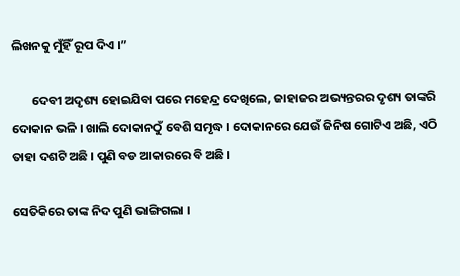ଲିଖନକୁ ମୁଁହିଁ ରୂପ ଦିଏ ।”

       ଦେବୀ ଅଦୃଶ୍ୟ ହୋଇଯିବା ପରେ ମହେନ୍ଦ୍ର ଦେଖିଲେ, ଜାହାଜର ଅଭ୍ୟନ୍ତରର ଦୃଶ୍ୟ ତାଙ୍କରି ଦୋକାନ ଭଳି । ଖାଲି ଦୋକାନଠୁଁ ବେଶି ସମୃଦ୍ଧ । ଦୋକାନରେ ଯେଉଁ ଜିନିଷ ଗୋଟିଏ ଅଛି, ଏଠି ତାହା ଦଶଟି ଅଛି । ପୁଣି ବଡ ଆକାରରେ ବି ଅଛି ।

ସେତିକିରେ ତାଙ୍କ ନିଦ ପୁଣି ଭାଙ୍ଗିଗଲା ।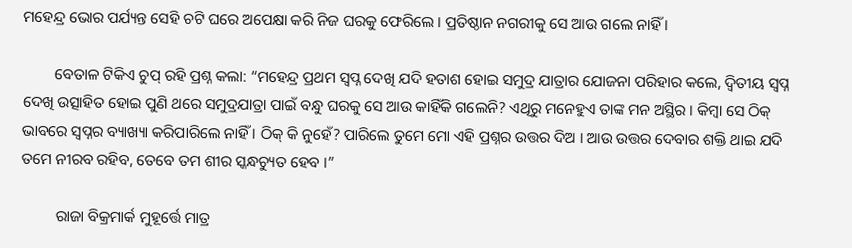ମହେନ୍ଦ୍ର ଭୋର ପର୍ଯ୍ୟନ୍ତ ସେହି ଚଟି ଘରେ ଅପେକ୍ଷା କରି ନିଜ ଘରକୁ ଫେରିଲେ । ପ୍ରତିଷ୍ଠାନ ନଗରୀକୁ ସେ ଆଉ ଗଲେ ନାହିଁ ।

        ବେତାଳ ଟିକିଏ ଚୁପ୍ ରହି ପ୍ରଶ୍ନ କଲା: “ମହେନ୍ଦ୍ର ପ୍ରଥମ ସ୍ୱପ୍ନ ଦେଖି ଯଦି ହତାଶ ହୋଇ ସମୁଦ୍ର ଯାତ୍ରାର ଯୋଜନା ପରିହାର କଲେ, ଦ୍ୱିତୀୟ ସ୍ୱପ୍ନ ଦେଖି ଉତ୍ସାହିତ ହୋଇ ପୁଣି ଥରେ ସମୁଦ୍ରଯାତ୍ରା ପାଇଁ ବନ୍ଧୁ ଘରକୁ ସେ ଆଉ କାହିଁକି ଗଲେନି? ଏଥିରୁ ମନେହୁଏ ତାଙ୍କ ମନ ଅସ୍ଥିର । କିମ୍ବା ସେ ଠିକ୍ ଭାବରେ ସ୍ୱପ୍ନର ବ୍ୟାଖ୍ୟା କରିପାରିଲେ ନାହିଁ । ଠିକ୍ କି ନୁହେଁ? ପାରିଲେ ତୁମେ ମୋ ଏହି ପ୍ରଶ୍ନର ଉତ୍ତର ଦିଅ । ଆଉ ଉତ୍ତର ଦେବାର ଶକ୍ତି ଥାଇ ଯଦି ତମେ ନୀରବ ରହିବ, ତେବେ ତମ ଶୀର ସ୍କନ୍ଧଚ୍ୟୁତ ହେବ ।”

         ରାଜା ବିକ୍ରମାର୍କ ମୁହୂର୍ତ୍ତେ ମାତ୍ର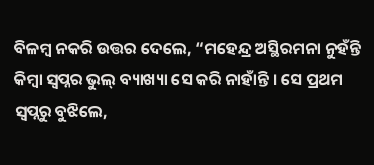ବିଳମ୍ବ ନକରି ଉତ୍ତର ଦେଲେ, “ମହେନ୍ଦ୍ର ଅସ୍ଥିରମନା ନୁହଁନ୍ତି କିମ୍ବା ସ୍ୱପ୍ନର ଭୁଲ୍ ବ୍ୟାଖ୍ୟା ସେ କରି ନାହାଁନ୍ତି । ସେ ପ୍ରଥମ ସ୍ୱପ୍ନରୁ ବୁଝିଲେ,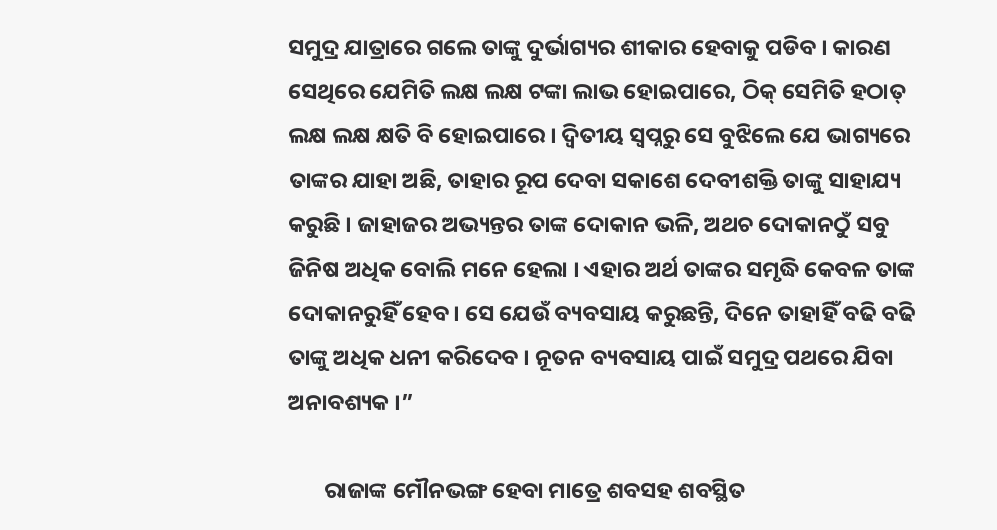ସମୁଦ୍ର ଯାତ୍ରାରେ ଗଲେ ତାଙ୍କୁ ଦୁର୍ଭାଗ୍ୟର ଶୀକାର ହେବାକୁ ପଡିବ । କାରଣ ସେଥିରେ ଯେମିତି ଲକ୍ଷ ଲକ୍ଷ ଟଙ୍କା ଲାଭ ହୋଇପାରେ, ଠିକ୍ ସେମିତି ହଠାତ୍ ଲକ୍ଷ ଲକ୍ଷ କ୍ଷତି ବି ହୋଇପାରେ । ଦ୍ୱିତୀୟ ସ୍ୱପ୍ନରୁ ସେ ବୁଝିଲେ ଯେ ଭାଗ୍ୟରେ ତାଙ୍କର ଯାହା ଅଛି, ତାହାର ରୂପ ଦେବା ସକାଶେ ଦେବୀଶକ୍ତି ତାଙ୍କୁ ସାହାଯ୍ୟ କରୁଛି । ଜାହାଜର ଅଭ୍ୟନ୍ତର ତାଙ୍କ ଦୋକାନ ଭଳି, ଅଥଚ ଦୋକାନଠୁଁ ସବୁ ଜିନିଷ ଅଧିକ ବୋଲି ମନେ ହେଲା । ଏହାର ଅର୍ଥ ତାଙ୍କର ସମୃଦ୍ଧି କେବଳ ତାଙ୍କ ଦୋକାନରୁହିଁ ହେବ । ସେ ଯେଉଁ ବ୍ୟବସାୟ କରୁଛନ୍ତି, ଦିନେ ତାହାହିଁ ବଢି ବଢି ତାଙ୍କୁ ଅଧିକ ଧନୀ କରିଦେବ । ନୂତନ ବ୍ୟବସାୟ ପାଇଁ ସମୁଦ୍ର ପଥରେ ଯିବା ଅନାବଶ୍ୟକ ।”

       ରାଜାଙ୍କ ମୌନଭଙ୍ଗ ହେବା ମାତ୍ରେ ଶବସହ ଶବସ୍ଥିତ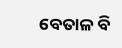ବେତାଳ ବି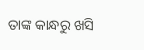ତାଙ୍କ କାନ୍ଧରୁ ଖସି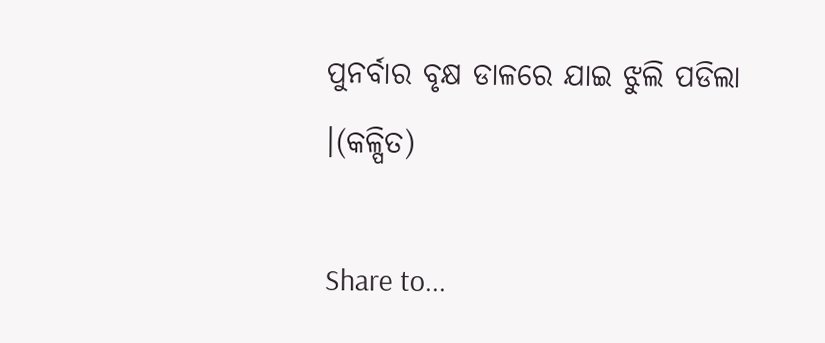ପୁନର୍ବାର ବୃକ୍ଷ ଡାଳରେ ଯାଇ ଝୁଲି ପଡିଲା ।(କଳ୍ପିତ)

Share to...